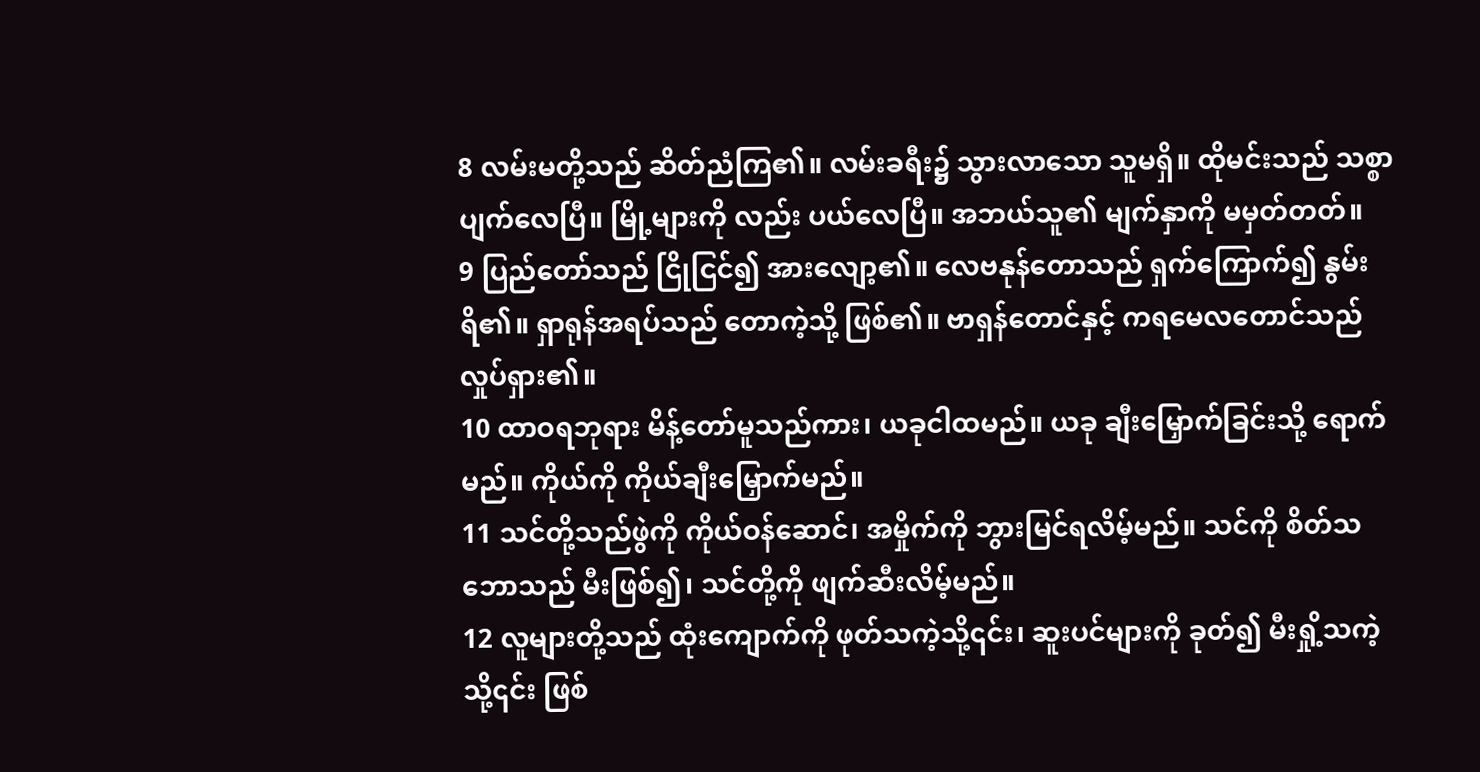8 လမ်းမတို့သည် ဆိတ်ညံကြ၏။ လမ်းခရီး၌ သွားလာသော သူမရှိ။ ထိုမင်းသည် သစ္စာပျက်လေပြီ။ မြို့များကို လည်း ပယ်လေပြီ။ အဘယ်သူ၏ မျက်နှာကို မမှတ်တတ်။
9 ပြည်တော်သည် ငြိုငြင်၍ အားလျော့၏။ လေဗနုန်တောသည် ရှက်ကြောက်၍ နွမ်းရိ၏။ ရှာရုန်အရပ်သည် တောကဲ့သို့ ဖြစ်၏။ ဗာရှန်တောင်နှင့် ကရမေလတောင်သည် လှုပ်ရှား၏။
10 ထာဝရဘုရား မိန့်တော်မူသည်ကား၊ ယခုငါထမည်။ ယခု ချီးမြှောက်ခြင်းသို့ ရောက်မည်။ ကိုယ်ကို ကိုယ်ချီးမြှောက်မည်။
11 သင်တို့သည်ဖွဲကို ကိုယ်ဝန်ဆောင်၊ အမှိုက်ကို ဘွားမြင်ရလိမ့်မည်။ သင်ကို စိတ်သဘောသည် မီးဖြစ်၍၊ သင်တို့ကို ဖျက်ဆီးလိမ့်မည်။
12 လူများတို့သည် ထုံးကျောက်ကို ဖုတ်သကဲ့သို့၎င်း၊ ဆူးပင်များကို ခုတ်၍ မီးရှို့သကဲ့သို့၎င်း ဖြစ်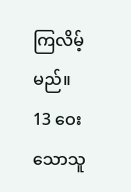ကြလိမ့်မည်။
13 ဝေးသောသူ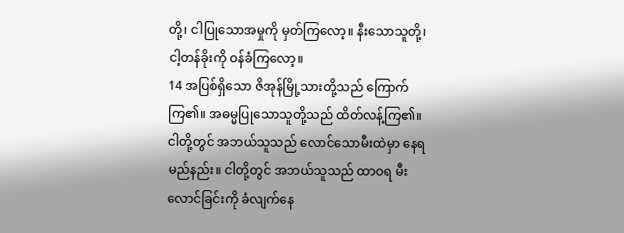တို့၊ ငါပြုသောအမှုကို မှတ်ကြလော့။ နီးသောသူတို့၊ ငါ့တန်ခိုးကို ဝန်ခံကြလော့။
14 အပြစ်ရှိသော ဇိအုန်မြို့သားတို့သည် ကြောက်ကြ၏။ အဓမ္မပြုသောသူတို့သည် ထိတ်လန့်ကြ၏။ ငါတို့တွင် အဘယ်သူသည် လောင်သောမီးထဲမှာ နေရမည်နည်း။ ငါတို့တွင် အဘယ်သူသည် ထာဝရ မီးလောင်ခြင်းကို ခံလျက်နေ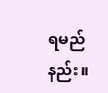ရမည်နည်း။